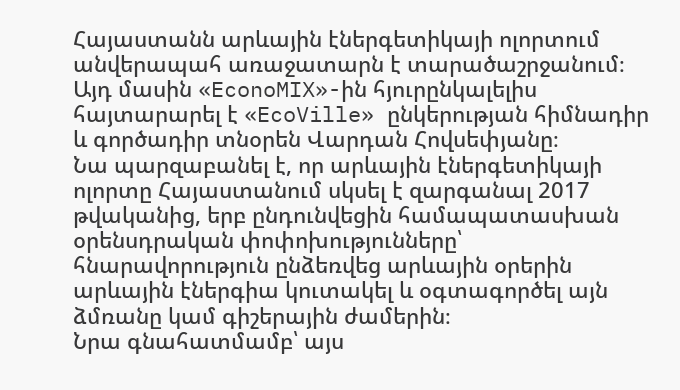Հայաստանն արևային էներգետիկայի ոլորտում անվերապահ առաջատարն է տարածաշրջանում։ Այդ մասին «EconoMIX»-ին հյուրընկալելիս հայտարարել է «EcoVille» ընկերության հիմնադիր և գործադիր տնօրեն Վարդան Հովսեփյանը։
Նա պարզաբանել է, որ արևային էներգետիկայի ոլորտը Հայաստանում սկսել է զարգանալ 2017 թվականից, երբ ընդունվեցին համապատասխան օրենսդրական փոփոխությունները՝ հնարավորություն ընձեռվեց արևային օրերին արևային էներգիա կուտակել և օգտագործել այն ձմռանը կամ գիշերային ժամերին։
Նրա գնահատմամբ՝ այս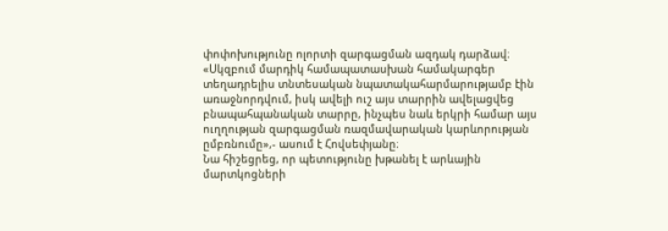փոփոխությունը ոլորտի զարգացման ազդակ դարձավ։
«Սկզբում մարդիկ համապատասխան համակարգեր տեղադրելիս տնտեսական նպատակահարմարությամբ էին առաջնորդվում, իսկ ավելի ուշ այս տարրին ավելացվեց բնապահպանական տարրը, ինչպես նաև երկրի համար այս ուղղության զարգացման ռազմավարական կարևորության ըմբռնումը»,- ասում է Հովսեփյանը։
Նա հիշեցրեց, որ պետությունը խթանել է արևային մարտկոցների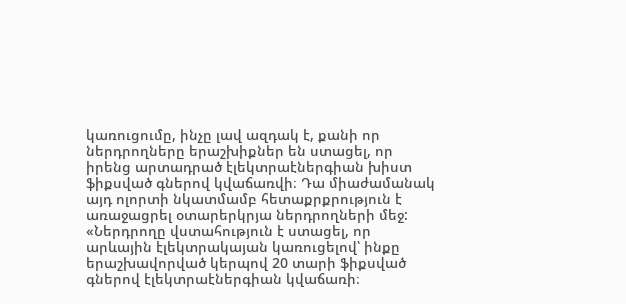կառուցումը, ինչը լավ ազդակ է, քանի որ ներդրողները երաշխիքներ են ստացել, որ իրենց արտադրած էլեկտրաէներգիան խիստ ֆիքսված գներով կվաճառվի։ Դա միաժամանակ այդ ոլորտի նկատմամբ հետաքրքրություն է առաջացրել օտարերկրյա ներդրողների մեջ:
«Ներդրողը վստահություն է ստացել, որ արևային էլեկտրակայան կառուցելով՝ ինքը երաշխավորված կերպով 20 տարի ֆիքսված գներով էլեկտրաէներգիան կվաճառի։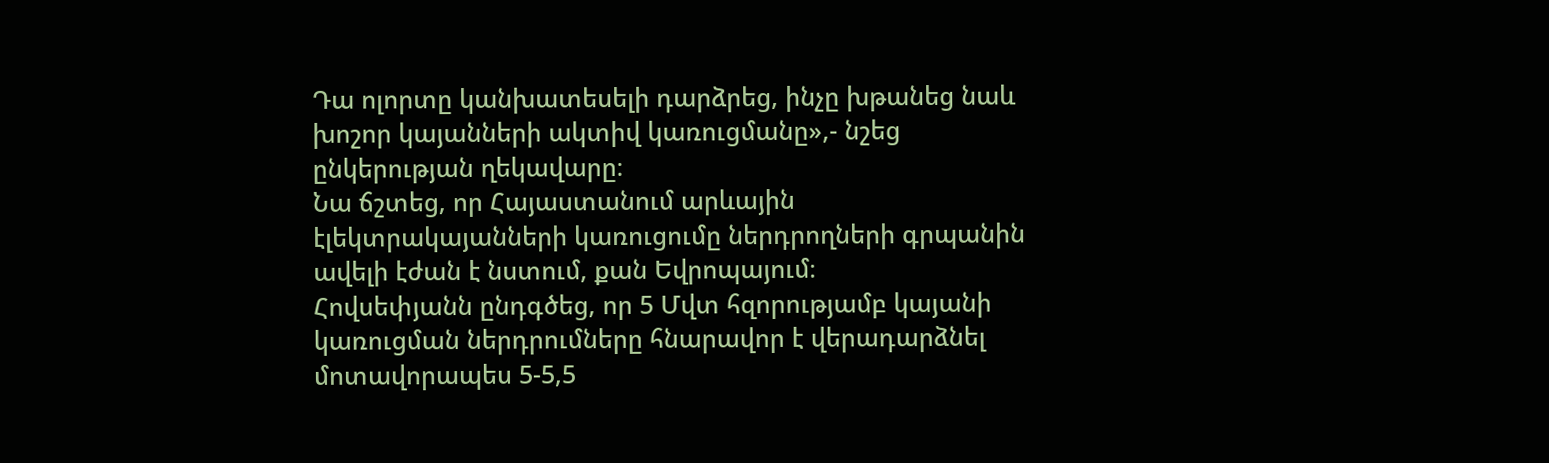Դա ոլորտը կանխատեսելի դարձրեց, ինչը խթանեց նաև խոշոր կայանների ակտիվ կառուցմանը»,- նշեց ընկերության ղեկավարը։
Նա ճշտեց, որ Հայաստանում արևային էլեկտրակայանների կառուցումը ներդրողների գրպանին ավելի էժան է նստում, քան Եվրոպայում։
Հովսեփյանն ընդգծեց, որ 5 Մվտ հզորությամբ կայանի կառուցման ներդրումները հնարավոր է վերադարձնել մոտավորապես 5-5,5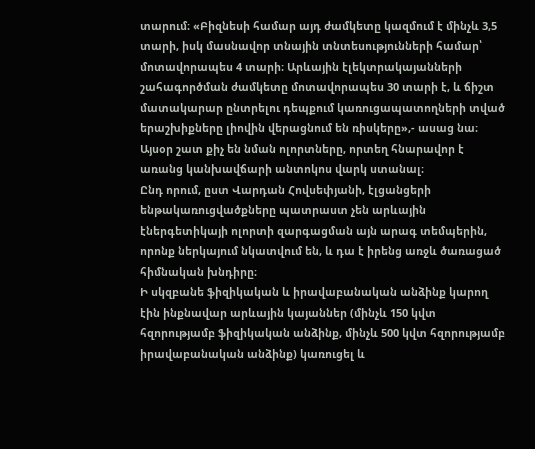տարում։ «Բիզնեսի համար այդ ժամկետը կազմում է մինչև 3,5 տարի, իսկ մասնավոր տնային տնտեսությունների համար՝ մոտավորապես 4 տարի։ Արևային էլեկտրակայանների շահագործման ժամկետը մոտավորապես 30 տարի է, և ճիշտ մատակարար ընտրելու դեպքում կառուցապատողների տված երաշխիքները լիովին վերացնում են ռիսկերը»,- ասաց նա։
Այսօր շատ քիչ են նման ոլորտները, որտեղ հնարավոր է առանց կանխավճարի անտոկոս վարկ ստանալ։
Ընդ որում, ըստ Վարդան Հովսեփյանի, էլցանցերի ենթակառուցվածքները պատրաստ չեն արևային էներգետիկայի ոլորտի զարգացման այն արագ տեմպերին, որոնք ներկայում նկատվում են, և դա է իրենց առջև ծառացած հիմնական խնդիրը։
Ի սկզբանե ֆիզիկական և իրավաբանական անձինք կարող էին ինքնավար արևային կայաններ (մինչև 150 կվտ հզորությամբ ֆիզիկական անձինք, մինչև 500 կվտ հզորությամբ իրավաբանական անձինք) կառուցել և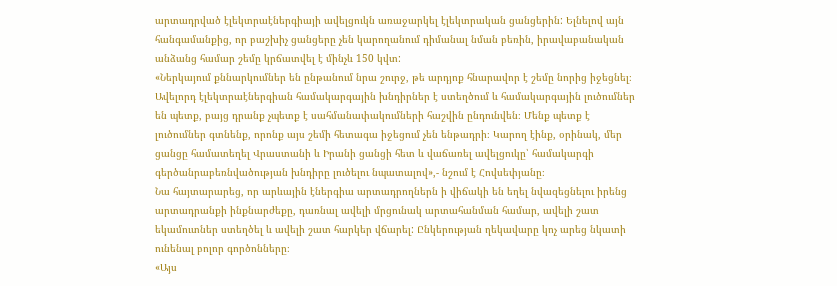արտադրված էլեկտրաէներգիայի ավելցուկն առաջարկել էլեկտրական ցանցերին: Ելնելով այն հանգամանքից, որ բաշխիչ ցանցերը չեն կարողանում դիմանալ նման բեռին, իրավաբանական անձանց համար շեմը կրճատվել է մինչև 150 կվտ:
«Ներկայում քննարկումներ են ընթանում նրա շուրջ, թե արդյոք հնարավոր է շեմը նորից իջեցնել։ Ավելորդ էլեկտրաէներգիան համակարգային խնդիրներ է ստեղծում և համակարգային լուծումներ են պետք, բայց դրանք չպետք է սահմանափակումների հաշվին ընդունվեն։ Մենք պետք է լուծումներ գտնենք, որոնք այս շեմի հետագա իջեցում չեն ենթադրի։ Կարող էինք, օրինակ, մեր ցանցը համատեղել Վրաստանի և Իրանի ցանցի հետ և վաճառել ավելցուկը՝ համակարգի գերծանրաբեռնվածության խնդիրը լուծելու նպատալով»,- նշում է Հովսեփյանը։
Նա հայտարարեց, որ արևային էներգիա արտադրողներն ի վիճակի են եղել նվազեցնելու իրենց արտադրանքի ինքնարժեքը, դառնալ ավելի մրցունակ արտահանման համար, ավելի շատ եկամուտներ ստեղծել և ավելի շատ հարկեր վճարել: Ընկերության ղեկավարը կոչ արեց նկատի ունենալ բոլոր գործոնները։
«Այս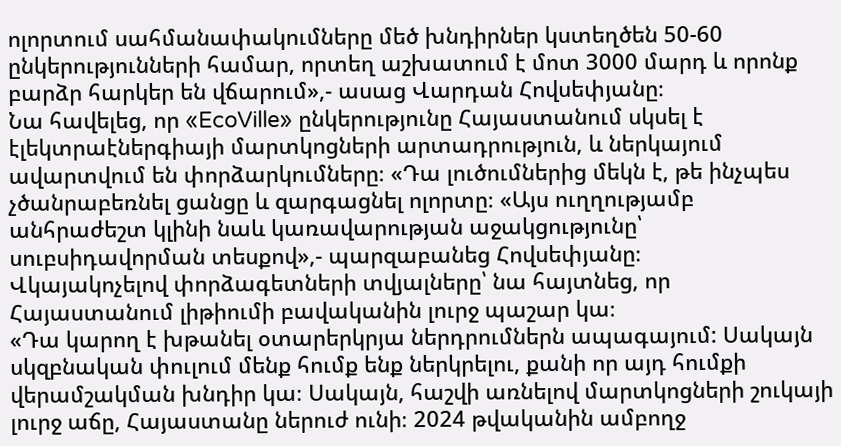ոլորտում սահմանափակումները մեծ խնդիրներ կստեղծեն 50-60 ընկերությունների համար, որտեղ աշխատում է մոտ 3000 մարդ և որոնք բարձր հարկեր են վճարում»,- ասաց Վարդան Հովսեփյանը։
Նա հավելեց, որ «EcoVille» ընկերությունը Հայաստանում սկսել է էլեկտրաէներգիայի մարտկոցների արտադրություն, և ներկայում ավարտվում են փորձարկումները։ «Դա լուծումներից մեկն է, թե ինչպես չծանրաբեռնել ցանցը և զարգացնել ոլորտը։ «Այս ուղղությամբ անհրաժեշտ կլինի նաև կառավարության աջակցությունը՝ սուբսիդավորման տեսքով»,- պարզաբանեց Հովսեփյանը։
Վկայակոչելով փորձագետների տվյալները՝ նա հայտնեց, որ Հայաստանում լիթիումի բավականին լուրջ պաշար կա։
«Դա կարող է խթանել օտարերկրյա ներդրումներն ապագայում: Սակայն սկզբնական փուլում մենք հումք ենք ներկրելու, քանի որ այդ հումքի վերամշակման խնդիր կա։ Սակայն, հաշվի առնելով մարտկոցների շուկայի լուրջ աճը, Հայաստանը ներուժ ունի։ 2024 թվականին ամբողջ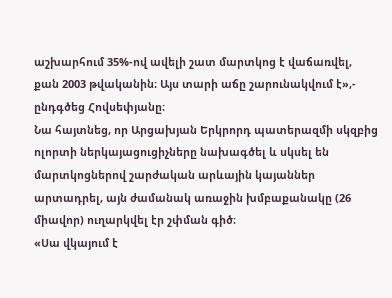աշխարհում 35%-ով ավելի շատ մարտկոց է վաճառվել, քան 2003 թվականին։ Այս տարի աճը շարունակվում է»,- ընդգծեց Հովսեփյանը։
Նա հայտնեց, որ Արցախյան Երկրորդ պատերազմի սկզբից ոլորտի ներկայացուցիչները նախագծել և սկսել են մարտկոցներով շարժական արևային կայաններ արտադրել, այն ժամանակ առաջին խմբաքանակը (26 միավոր) ուղարկվել էր շփման գիծ։
«Սա վկայում է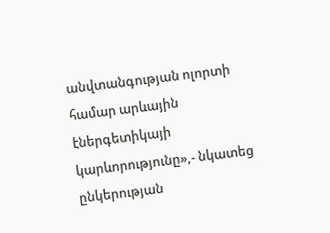անվտանգության ոլորտի համար արևային էներգետիկայի կարևորությունը»,- նկատեց ընկերության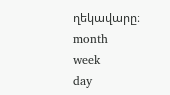ղեկավարը։
month
week
day